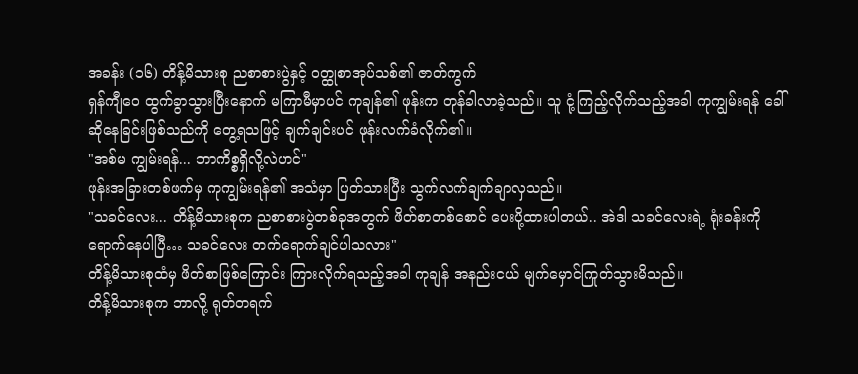အခန်း (၁၆) တိန့်မိသားစု ညစာစားပွဲနှင့် ၀တ္ထုစာအုပ်သစ်၏ ဇာတ်ကွက်
ရှန်ကျီဝေ ထွက်ခွာသွားပြီးနောက် မကြာမီမှာပင် ကုချန်၏ ဖုန်းက တုန်ခါလာခဲ့သည်။ သူ ငုံ့ကြည့်လိုက်သည့်အခါ ကုကျွမ်းရန် ခေါ်ဆိုနေခြင်းဖြစ်သည်ကို တွေ့ရသဖြင့် ချက်ချင်းပင် ဖုန်းလက်ခံလိုက်၏။
"အစ်မ ကျွမ်းရန်... ဘာကိစ္စရှိလို့လဲဟင်"
ဖုန်းအခြားတစ်ဖက်မှ ကုကျွမ်းရန်၏ အသံမှာ ပြတ်သားပြီး သွက်လက်ချက်ချာလှသည်။
"သခင်လေး... တိန့်မိသားစုက ညစာစားပွဲတစ်ခုအတွက် ဖိတ်စာတစ်စောင် ပေးပို့ထားပါတယ်.. အဲဒါ သခင်လေးရဲ့ ရုံးခန်းကို ရောက်နေပါပြီ… သခင်လေး တက်ရောက်ချင်ပါသလား"
တိန့်မိသားစုထံမှ ဖိတ်စာဖြစ်ကြောင်း ကြားလိုက်ရသည့်အခါ ကုချန် အနည်းငယ် မျက်မှောင်ကြုတ်သွားမိသည်။
တိန့်မိသားစုက ဘာလို့ ရုတ်တရက်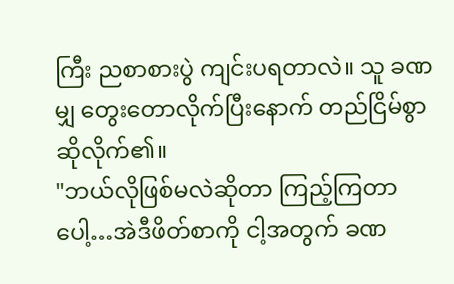ကြီး ညစာစားပွဲ ကျင်းပရတာလဲ။ သူ ခဏမျှ တွေးတောလိုက်ပြီးနောက် တည်ငြိမ်စွာ ဆိုလိုက်၏။
"ဘယ်လိုဖြစ်မလဲဆိုတာ ကြည့်ကြတာပေါ့…အဲဒီဖိတ်စာကို ငါ့အတွက် ခဏ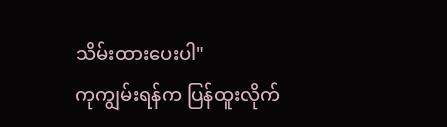သိမ်းထားပေးပါ"
ကုကျွမ်းရန်က ပြန်ထူးလိုက်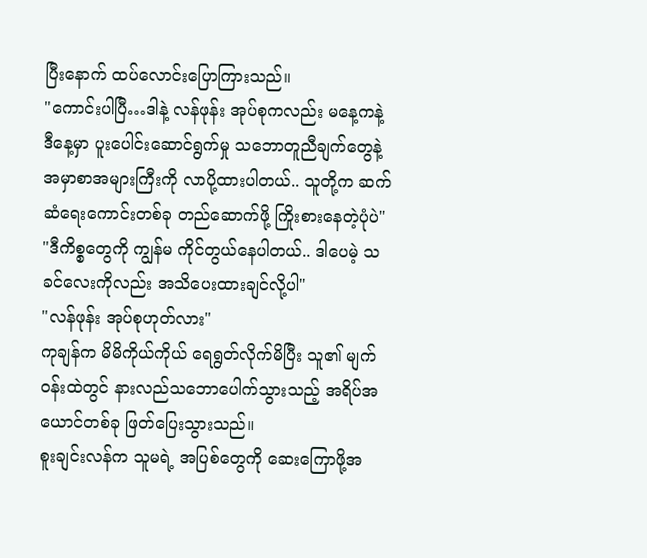ပြီးနောက် ထပ်လောင်းပြောကြားသည်။
"ကောင်းပါပြီ…ဒါနဲ့ လန်ဖုန်း အုပ်စုကလည်း မနေ့ကနဲ့ ဒီနေ့မှာ ပူးပေါင်းဆောင်ရွက်မှု သဘောတူညီချက်တွေနဲ့ အမှာစာအများကြီးကို လာပို့ထားပါတယ်.. သူတို့က ဆက်ဆံရေးကောင်းတစ်ခု တည်ဆောက်ဖို့ ကြိုးစားနေတဲ့ပုံပဲ"
"ဒီကိစ္စတွေကို ကျွန်မ ကိုင်တွယ်နေပါတယ်.. ဒါပေမဲ့ သခင်လေးကိုလည်း အသိပေးထားချင်လို့ပါ"
"လန်ဖုန်း အုပ်စုဟုတ်လား"
ကုချန်က မိမိကိုယ်ကိုယ် ရေရွတ်လိုက်မိပြီး သူ၏ မျက်ဝန်းထဲတွင် နားလည်သဘောပေါက်သွားသည့် အရိပ်အယောင်တစ်ခု ဖြတ်ပြေးသွားသည်။
စူးချင်းလန်က သူမရဲ့ အပြစ်တွေကို ဆေးကြောဖို့အ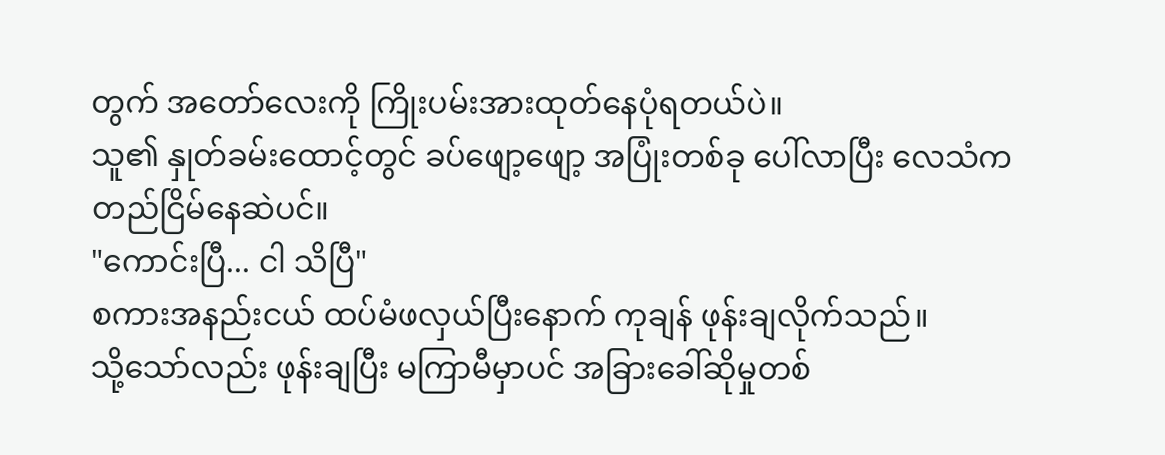တွက် အတော်လေးကို ကြိုးပမ်းအားထုတ်နေပုံရတယ်ပဲ။
သူ၏ နှုတ်ခမ်းထောင့်တွင် ခပ်ဖျော့ဖျော့ အပြုံးတစ်ခု ပေါ်လာပြီး လေသံက တည်ငြိမ်နေဆဲပင်။
"ကောင်းပြီ... ငါ သိပြီ"
စကားအနည်းငယ် ထပ်မံဖလှယ်ပြီးနောက် ကုချန် ဖုန်းချလိုက်သည်။
သို့သော်လည်း ဖုန်းချပြီး မကြာမီမှာပင် အခြားခေါ်ဆိုမှုတစ်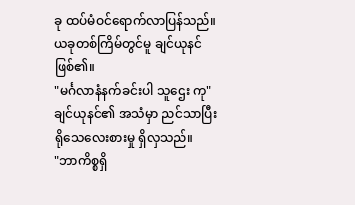ခု ထပ်မံဝင်ရောက်လာပြန်သည်။
ယခုတစ်ကြိမ်တွင်မူ ချင်ယုနင် ဖြစ်၏။
"မင်္ဂလာနံနက်ခင်းပါ သူဌေး ကု"
ချင်ယုနင်၏ အသံမှာ ညင်သာပြီး ရိုသေလေးစားမှု ရှိလှသည်။
"ဘာကိစ္စရှိ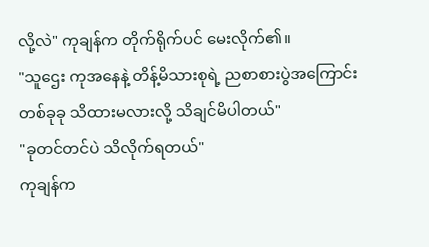လို့လဲ" ကုချန်က တိုက်ရိုက်ပင် မေးလိုက်၏။
"သူဌေး ကုအနေနဲ့ တိန့်မိသားစုရဲ့ ညစာစားပွဲအကြောင်း တစ်ခုခု သိထားမလားလို့ သိချင်မိပါတယ်"
"ခုတင်တင်ပဲ သိလိုက်ရတယ်"
ကုချန်က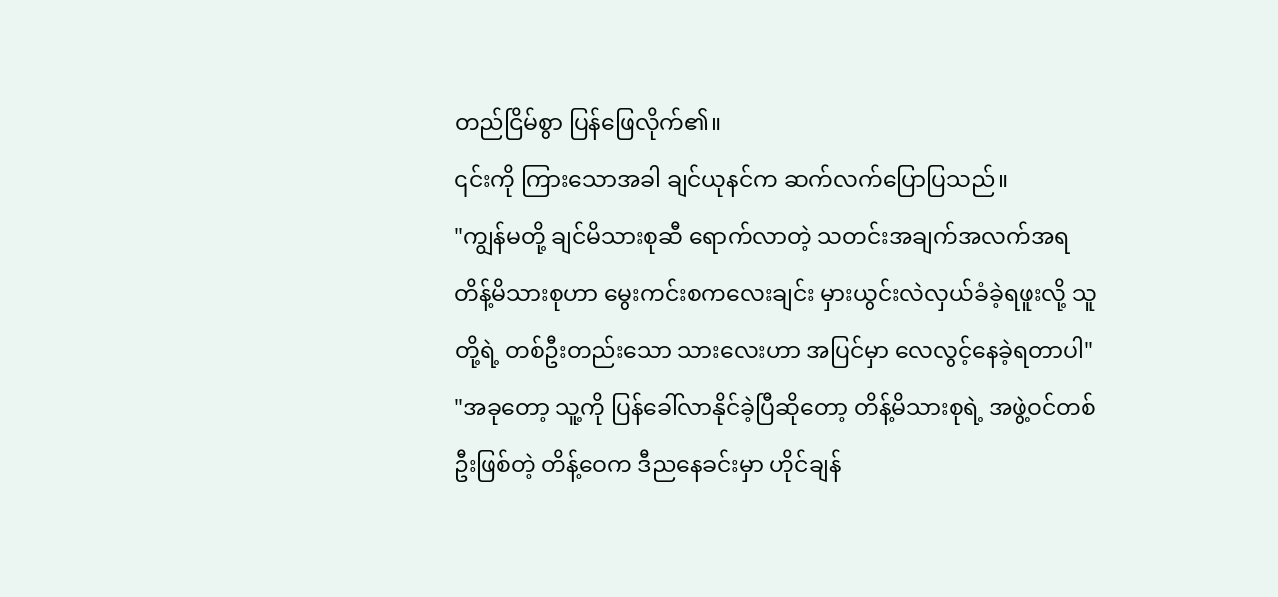တည်ငြိမ်စွာ ပြန်ဖြေလိုက်၏။
၎င်းကို ကြားသောအခါ ချင်ယုနင်က ဆက်လက်ပြောပြသည်။
"ကျွန်မတို့ ချင်မိသားစုဆီ ရောက်လာတဲ့ သတင်းအချက်အလက်အရ တိန့်မိသားစုဟာ မွေးကင်းစကလေးချင်း မှားယွင်းလဲလှယ်ခံခဲ့ရဖူးလို့ သူတို့ရဲ့ တစ်ဦးတည်းသော သားလေးဟာ အပြင်မှာ လေလွင့်နေခဲ့ရတာပါ"
"အခုတော့ သူ့ကို ပြန်ခေါ်လာနိုင်ခဲ့ပြီဆိုတော့ တိန့်မိသားစုရဲ့ အဖွဲ့ဝင်တစ်ဦးဖြစ်တဲ့ တိန့်ဝေက ဒီညနေခင်းမှာ ဟိုင်ချန်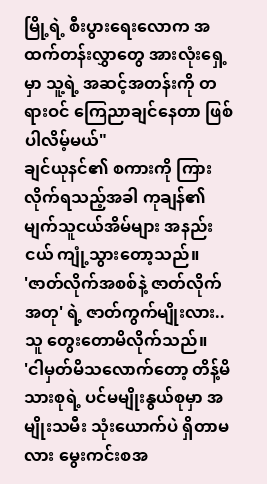မြို့ရဲ့ စီးပွားရေးလောက အထက်တန်းလွှာတွေ အားလုံးရှေ့မှာ သူ့ရဲ့ အဆင့်အတန်းကို တရားဝင် ကြေညာချင်နေတာ ဖြစ်ပါလိမ့်မယ်"
ချင်ယုနင်၏ စကားကို ကြားလိုက်ရသည့်အခါ ကုချန်၏ မျက်သူငယ်အိမ်များ အနည်းငယ် ကျုံ့သွားတော့သည်။
'ဇာတ်လိုက်အစစ်နဲ့ ဇာတ်လိုက်အတု' ရဲ့ ဇာတ်ကွက်မျိုးလား.. သူ တွေးတောမိလိုက်သည်။
'ငါမှတ်မိသလောက်တော့ တိန့်မိသားစုရဲ့ ပင်မမျိုးနွယ်စုမှာ အမျိုးသမီး သုံးယောက်ပဲ ရှိတာမလား မွေးကင်းစအ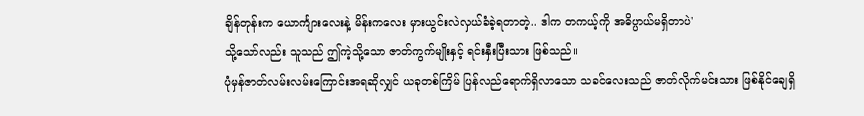ချိန်တုန်းက ယောင်္ကျားလေးနဲ့ မိန်းကလေး မှားယွင်းလဲလှယ်ခံခဲ့ရတာတဲ့.. ဒါက တကယ့်ကို အဓိပ္ပာယ်မရှိတာပဲ'
သို့သော်လည်း သူသည် ဤကဲ့သို့သော ဇာတ်ကွက်မျိုးနှင့် ရင်းနှီးပြီးသား ဖြစ်သည်။
ပုံမှန်ဇာတ်လမ်းလမ်းကြောင်းအရဆိုလျှင် ယခုတစ်ကြိမ် ပြန်လည်ရောက်ရှိလာသော သခင်လေးသည် ဇာတ်လိုက်မင်းသား ဖြစ်နိုင်ချေရှိ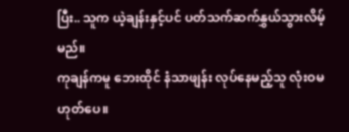ပြီး.. သူက ယဲ့ချန်းနှင့်ပင် ပတ်သက်ဆက်နွှယ်သွားလိမ့်မည်။
ကုချန်ကမူ ဘေးထိုင် နံသာဖျန်း လုပ်နေမည့်သူ လုံးဝမဟုတ်ပေ။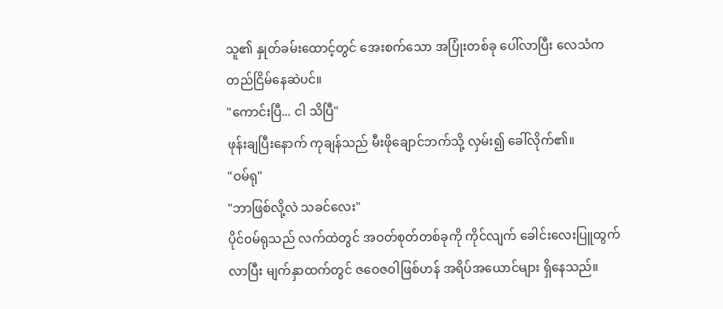သူ၏ နှုတ်ခမ်းထောင့်တွင် အေးစက်သော အပြုံးတစ်ခု ပေါ်လာပြီး လေသံက တည်ငြိမ်နေဆဲပင်။
"ကောင်းပြီ... ငါ သိပြီ"
ဖုန်းချပြီးနောက် ကုချန်သည် မီးဖိုချောင်ဘက်သို့ လှမ်း၍ ခေါ်လိုက်၏။
"ဝမ်ရု"
"ဘာဖြစ်လို့လဲ သခင်လေး"
ပိုင်၀မ်ရုသည် လက်ထဲတွင် အဝတ်စုတ်တစ်ခုကို ကိုင်လျက် ခေါင်းလေးပြူထွက်လာပြီး မျက်နှာထက်တွင် ဇဝေဇဝါဖြစ်ဟန် အရိပ်အယောင်များ ရှိနေသည်။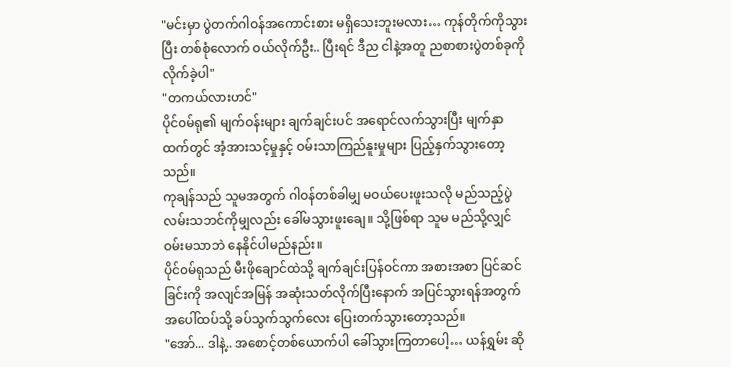"မင်းမှာ ပွဲတက်ဂါဝန်အကောင်းစား မရှိသေးဘူးမလား… ကုန်တိုက်ကိုသွားပြီး တစ်စုံလောက် ဝယ်လိုက်ဦး.. ပြီးရင် ဒီည ငါနဲ့အတူ ညစာစားပွဲတစ်ခုကို လိုက်ခဲ့ပါ"
"တကယ်လားဟင်"
ပိုင်၀မ်ရု၏ မျက်ဝန်းများ ချက်ချင်းပင် အရောင်လက်သွားပြီး မျက်နှာထက်တွင် အံ့အားသင့်မှုနှင့် ဝမ်းသာကြည်နူးမှုများ ပြည့်နှက်သွားတော့သည်။
ကုချန်သည် သူမအတွက် ဂါဝန်တစ်ခါမျှ မဝယ်ပေးဖူးသလို မည်သည့်ပွဲလမ်းသဘင်ကိုမျှလည်း ခေါ်မသွားဖူးချေ။ သို့ဖြစ်ရာ သူမ မည်သို့လျှင် ဝမ်းမသာဘဲ နေနိုင်ပါမည်နည်း။
ပိုင်၀မ်ရုသည် မီးဖိုချောင်ထဲသို့ ချက်ချင်းပြန်ဝင်ကာ အစားအစာ ပြင်ဆင်ခြင်းကို အလျင်အမြန် အဆုံးသတ်လိုက်ပြီးနောက် အပြင်သွားရန်အတွက် အပေါ်ထပ်သို့ ခပ်သွက်သွက်လေး ပြေးတက်သွားတော့သည်။
"အော်... ဒါနဲ့.. အစောင့်တစ်ယောက်ပါ ခေါ်သွားကြတာပေါ့… ယန်ရွှမ်း ဆို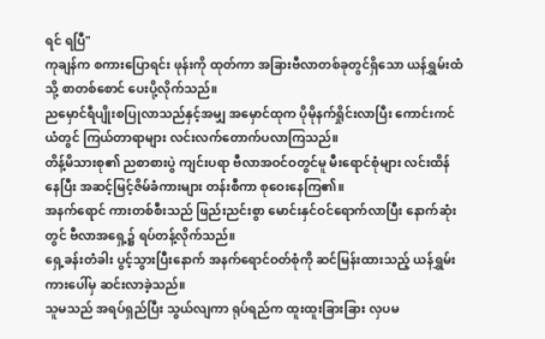ရင် ရပြီ"
ကုချန်က စကားပြောရင်း ဖုန်းကို ထုတ်ကာ အခြားဗီလာတစ်ခုတွင်ရှိသော ယန်ရွှမ်းထံသို့ စာတစ်စောင် ပေးပို့လိုက်သည်။
ညမှောင်ရီပျိုးစပြုလာသည်နှင့်အမျှ အမှောင်ထုက ပိုမိုနက်ရှိုင်းလာပြီး ကောင်းကင်ယံတွင် ကြယ်တာရာများ လင်းလက်တောက်ပလာကြသည်။
တိန့်မိသားစု၏ ညစာစားပွဲ ကျင်းပရာ ဗီလာအဝင်ဝတွင်မူ မီးရောင်စုံများ လင်းထိန်နေပြီး အဆင့်မြင့်ဇိမ်ခံကားများ တန်းစီကာ စုဝေးနေကြ၏။
အနက်ရောင် ကားတစ်စီးသည် ဖြည်းညင်းစွာ မောင်းနှင်ဝင်ရောက်လာပြီး နောက်ဆုံးတွင် ဗီလာအရှေ့၌ ရပ်တန့်လိုက်သည်။
ရှေ့ခန်းတံခါး ပွင့်သွားပြီးနောက် အနက်ရောင်ဝတ်စုံကို ဆင်မြန်းထားသည့် ယန်ရွှမ်း ကားပေါ်မှ ဆင်းလာခဲ့သည်။
သူမသည် အရပ်ရှည်ပြီး သွယ်လျကာ ရုပ်ရည်က ထူးထူးခြားခြား လှပမ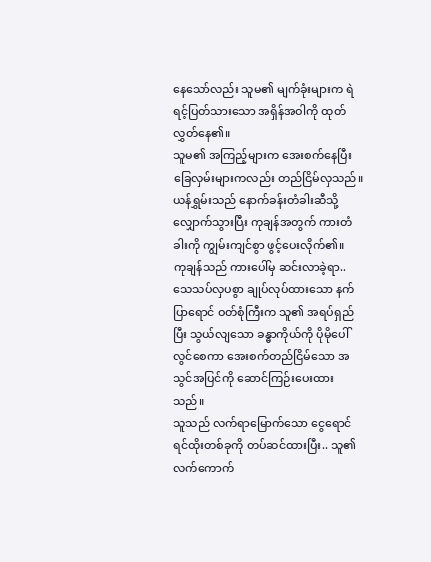နေသော်လည်း သူမ၏ မျက်ခုံးများက ရဲရင့်ပြတ်သားသော အရှိန်အဝါကို ထုတ်လွှတ်နေ၏။
သူမ၏ အကြည့်များက အေးစက်နေပြီး ခြေလှမ်းများကလည်း တည်ငြိမ်လှသည်။
ယန်ရွှမ်းသည် နောက်ခန်းတံခါးဆီသို့ လျှောက်သွားပြီး ကုချန်အတွက် ကားတံခါးကို ကျွမ်းကျင်စွာ ဖွင့်ပေးလိုက်၏။
ကုချန်သည် ကားပေါ်မှ ဆင်းလာခဲ့ရာ.. သေသပ်လှပစွာ ချုပ်လုပ်ထားသော နက်ပြာရောင် ဝတ်စုံကြီးက သူ၏ အရပ်ရှည်ပြီး သွယ်လျသော ခန္ဓာကိုယ်ကို ပိုမိုပေါ်လွင်စေကာ အေးစက်တည်ငြိမ်သော အသွင်အပြင်ကို ဆောင်ကြဉ်းပေးထားသည်။
သူသည် လက်ရာမြောက်သော ငွေရောင်ရင်ထိုးတစ်ခုကို တပ်ဆင်ထားပြီး.. သူ၏ လက်ကောက်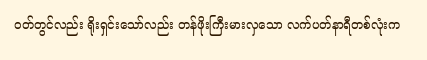ဝတ်တွင်လည်း ရိုးရှင်းသော်လည်း တန်ဖိုးကြီးမားလှသော လက်ပတ်နာရီတစ်လုံးက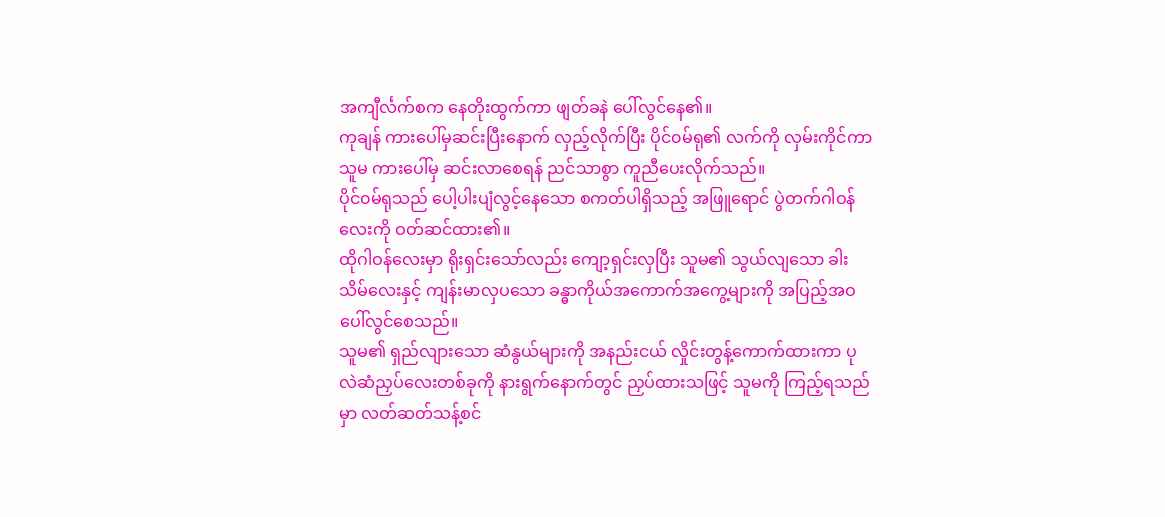အကျီင်္လက်စက နေတိုးထွက်ကာ ဖျတ်ခနဲ ပေါ်လွင်နေ၏။
ကုချန် ကားပေါ်မှဆင်းပြီးနောက် လှည့်လိုက်ပြီး ပိုင်၀မ်ရု၏ လက်ကို လှမ်းကိုင်ကာ သူမ ကားပေါ်မှ ဆင်းလာစေရန် ညင်သာစွာ ကူညီပေးလိုက်သည်။
ပိုင်၀မ်ရုသည် ပေါ့ပါးပျံလွင့်နေသော စကတ်ပါရှိသည့် အဖြူရောင် ပွဲတက်ဂါဝန်လေးကို ဝတ်ဆင်ထား၏။
ထိုဂါဝန်လေးမှာ ရိုးရှင်းသော်လည်း ကျော့ရှင်းလှပြီး သူမ၏ သွယ်လျသော ခါးသိမ်လေးနှင့် ကျန်းမာလှပသော ခန္ဓာကိုယ်အကောက်အကွေ့များကို အပြည့်အဝ ပေါ်လွင်စေသည်။
သူမ၏ ရှည်လျားသော ဆံနွယ်များကို အနည်းငယ် လှိုင်းတွန့်ကောက်ထားကာ ပုလဲဆံညှပ်လေးတစ်ခုကို နားရွက်နောက်တွင် ညှပ်ထားသဖြင့် သူမကို ကြည့်ရသည်မှာ လတ်ဆတ်သန့်စင်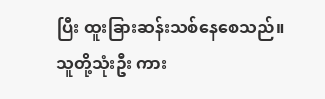ပြီး ထူးခြားဆန်းသစ်နေစေသည်။
သူတို့သုံးဦး ကား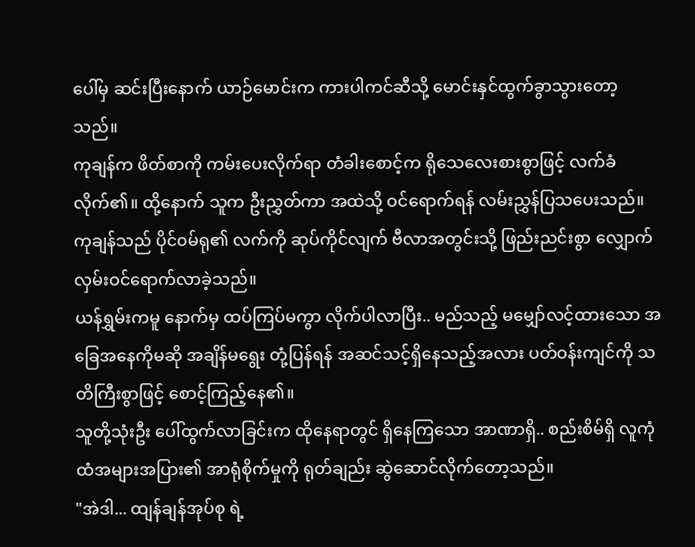ပေါ်မှ ဆင်းပြီးနောက် ယာဉ်မောင်းက ကားပါကင်ဆီသို့ မောင်းနှင်ထွက်ခွာသွားတော့သည်။
ကုချန်က ဖိတ်စာကို ကမ်းပေးလိုက်ရာ တံခါးစောင့်က ရိုသေလေးစားစွာဖြင့် လက်ခံလိုက်၏။ ထို့နောက် သူက ဦးညွှတ်ကာ အထဲသို့ ဝင်ရောက်ရန် လမ်းညွှန်ပြသပေးသည်။
ကုချန်သည် ပိုင်၀မ်ရု၏ လက်ကို ဆုပ်ကိုင်လျက် ဗီလာအတွင်းသို့ ဖြည်းညင်းစွာ လျှောက်လှမ်းဝင်ရောက်လာခဲ့သည်။
ယန်ရွှမ်းကမူ နောက်မှ ထပ်ကြပ်မကွာ လိုက်ပါလာပြီး.. မည်သည့် မမျှော်လင့်ထားသော အခြေအနေကိုမဆို အချိန်မရွေး တုံ့ပြန်ရန် အဆင်သင့်ရှိနေသည့်အလား ပတ်ဝန်းကျင်ကို သတိကြီးစွာဖြင့် စောင့်ကြည့်နေ၏။
သူတို့သုံးဦး ပေါ်ထွက်လာခြင်းက ထိုနေရာတွင် ရှိနေကြသော အာဏာရှိ.. စည်းစိမ်ရှိ လူကုံထံအများအပြား၏ အာရုံစိုက်မှုကို ရုတ်ချည်း ဆွဲဆောင်လိုက်တော့သည်။
"အဲဒါ... ထျန်ချန်အုပ်စု ရဲ့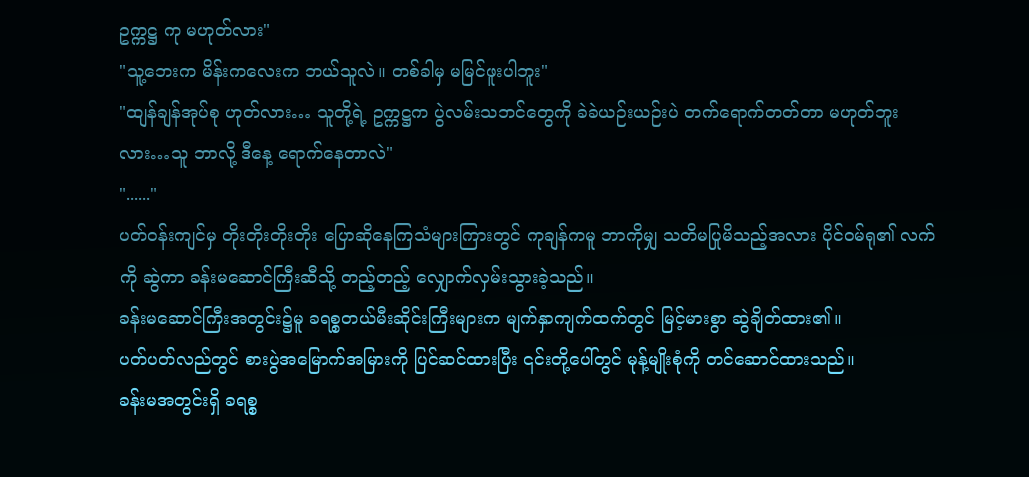ဥက္ကဋ္ဌ ကု မဟုတ်လား"
"သူ့ဘေးက မိန်းကလေးက ဘယ်သူလဲ။ တစ်ခါမှ မမြင်ဖူးပါဘူး"
"ထျန်ချန်အုပ်စု ဟုတ်လား… သူတို့ရဲ့ ဥက္ကဋ္ဌက ပွဲလမ်းသဘင်တွေကို ခဲခဲယဉ်းယဉ်းပဲ တက်ရောက်တတ်တာ မဟုတ်ဘူးလား…သူ ဘာလို့ ဒီနေ့ ရောက်နေတာလဲ"
"......"
ပတ်ဝန်းကျင်မှ တိုးတိုးတိုးတိုး ပြောဆိုနေကြသံများကြားတွင် ကုချန်ကမူ ဘာကိုမျှ သတိမပြုမိသည့်အလား ပိုင်၀မ်ရု၏ လက်ကို ဆွဲကာ ခန်းမဆောင်ကြီးဆီသို့ တည့်တည့် လျှောက်လှမ်းသွားခဲ့သည်။
ခန်းမဆောင်ကြီးအတွင်း၌မူ ခရစ္စတယ်မီးဆိုင်းကြီးများက မျက်နှာကျက်ထက်တွင် မြင့်မားစွာ ဆွဲချိတ်ထား၏။
ပတ်ပတ်လည်တွင် စားပွဲအမြောက်အမြားကို ပြင်ဆင်ထားပြီး ၎င်းတို့ပေါ်တွင် မုန့်မျိုးစုံကို တင်ဆောင်ထားသည်။
ခန်းမအတွင်းရှိ ခရစ္စ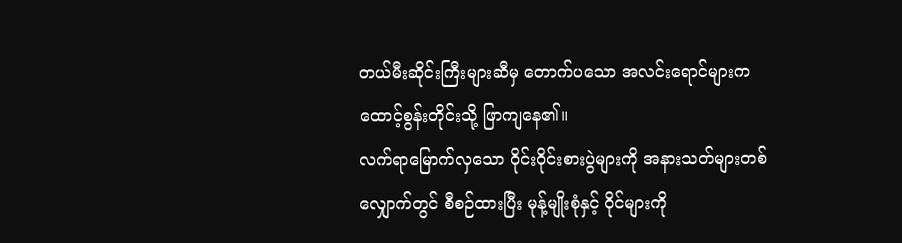တယ်မီးဆိုင်းကြီးများဆီမှ တောက်ပသော အလင်းရောင်များက ထောင့်စွန်းတိုင်းသို့ ဖြာကျနေ၏။
လက်ရာမြောက်လှသော ဝိုင်းဝိုင်းစားပွဲများကို အနားသတ်များတစ်လျှောက်တွင် စီစဉ်ထားပြီး မုန့်မျိုးစုံနှင့် ဝိုင်များကို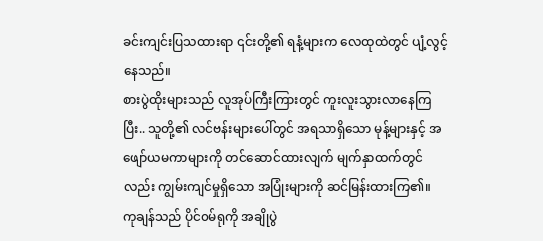ခင်းကျင်းပြသထားရာ ၎င်းတို့၏ ရနံ့များက လေထုထဲတွင် ပျံ့လွင့်နေသည်။
စားပွဲထိုးများသည် လူအုပ်ကြီးကြားတွင် ကူးလူးသွားလာနေကြပြီး.. သူတို့၏ လင်ဗန်းများပေါ်တွင် အရသာရှိသော မုန့်များနှင့် အဖျော်ယမကာများကို တင်ဆောင်ထားလျက် မျက်နှာထက်တွင်လည်း ကျွမ်းကျင်မှုရှိသော အပြုံးများကို ဆင်မြန်းထားကြ၏။
ကုချန်သည် ပိုင်၀မ်ရုကို အချိုပွဲ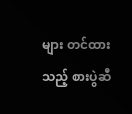များ တင်ထားသည့် စားပွဲဆီ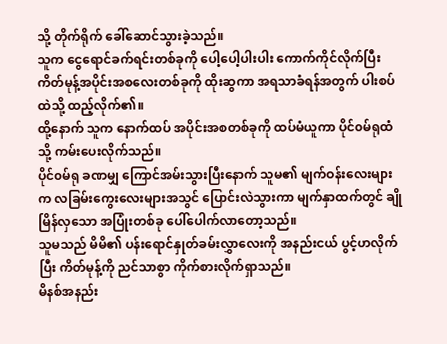သို့ တိုက်ရိုက် ခေါ်ဆောင်သွားခဲ့သည်။
သူက ငွေရောင်ခက်ရင်းတစ်ခုကို ပေါ့ပေါ့ပါးပါး ကောက်ကိုင်လိုက်ပြီး ကိတ်မုန့်အပိုင်းအစလေးတစ်ခုကို ထိုးဆွကာ အရသာခံရန်အတွက် ပါးစပ်ထဲသို့ ထည့်လိုက်၏။
ထို့နောက် သူက နောက်ထပ် အပိုင်းအစတစ်ခုကို ထပ်မံယူကာ ပိုင်၀မ်ရုထံသို့ ကမ်းပေးလိုက်သည်။
ပိုင်၀မ်ရု ခဏမျှ ကြောင်အမ်းသွားပြီးနောက် သူမ၏ မျက်ဝန်းလေးများက လခြမ်းကွေးလေးများအသွင် ပြောင်းလဲသွားကာ မျက်နှာထက်တွင် ချိုမြိန်လှသော အပြုံးတစ်ခု ပေါ်ပေါက်လာတော့သည်။
သူမသည် မိမိ၏ ပန်းရောင်နှုတ်ခမ်းလွှာလေးကို အနည်းငယ် ပွင့်ဟလိုက်ပြီး ကိတ်မုန့်ကို ညင်သာစွာ ကိုက်စားလိုက်ရှာသည်။
မိနစ်အနည်း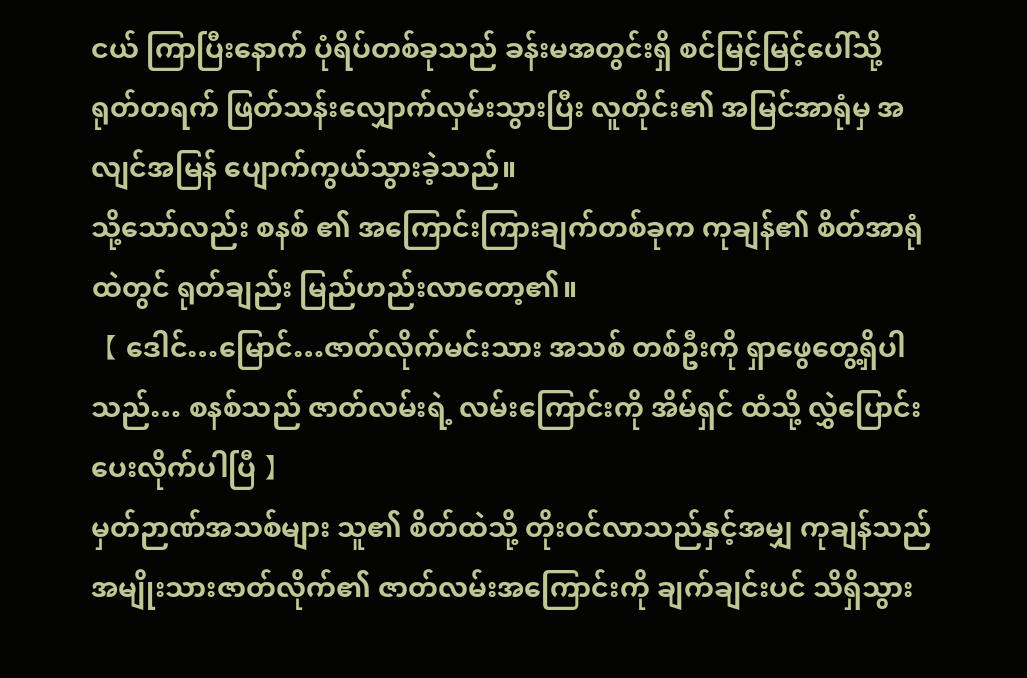ငယ် ကြာပြီးနောက် ပုံရိပ်တစ်ခုသည် ခန်းမအတွင်းရှိ စင်မြင့်မြင့်ပေါ်သို့ ရုတ်တရက် ဖြတ်သန်းလျှောက်လှမ်းသွားပြီး လူတိုင်း၏ အမြင်အာရုံမှ အလျင်အမြန် ပျောက်ကွယ်သွားခဲ့သည်။
သို့သော်လည်း စနစ် ၏ အကြောင်းကြားချက်တစ်ခုက ကုချန်၏ စိတ်အာရုံထဲတွင် ရုတ်ချည်း မြည်ဟည်းလာတော့၏။
【 ဒေါင်…မြောင်…ဇာတ်လိုက်မင်းသား အသစ် တစ်ဦးကို ရှာဖွေတွေ့ရှိပါသည်… စနစ်သည် ဇာတ်လမ်းရဲ့ လမ်းကြောင်းကို အိမ်ရှင် ထံသို့ လွှဲပြောင်းပေးလိုက်ပါပြီ 】
မှတ်ဉာဏ်အသစ်များ သူ၏ စိတ်ထဲသို့ တိုးဝင်လာသည်နှင့်အမျှ ကုချန်သည် အမျိုးသားဇာတ်လိုက်၏ ဇာတ်လမ်းအကြောင်းကို ချက်ချင်းပင် သိရှိသွား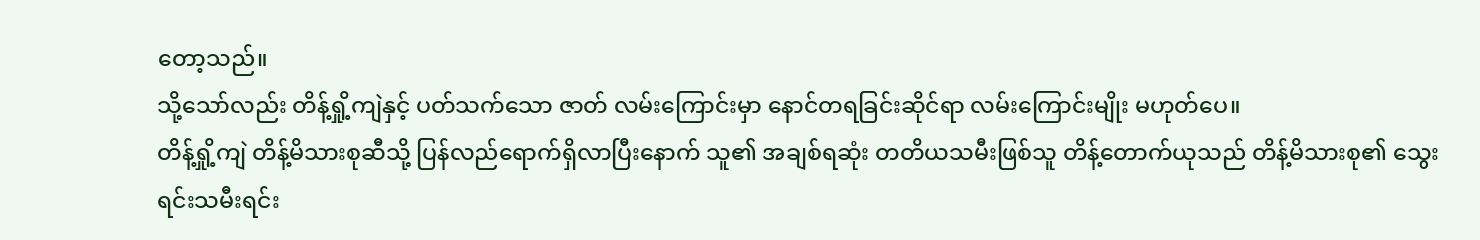တော့သည်။
သို့သော်လည်း တိန့်ရှို့ကျဲနှင့် ပတ်သက်သော ဇာတ် လမ်းကြောင်းမှာ နောင်တရခြင်းဆိုင်ရာ လမ်းကြောင်းမျိုး မဟုတ်ပေ။
တိန့်ရှို့ကျဲ တိန့်မိသားစုဆီသို့ ပြန်လည်ရောက်ရှိလာပြီးနောက် သူ၏ အချစ်ရဆုံး တတိယသမီးဖြစ်သူ တိန့်တောက်ယုသည် တိန့်မိသားစု၏ သွေးရင်းသမီးရင်း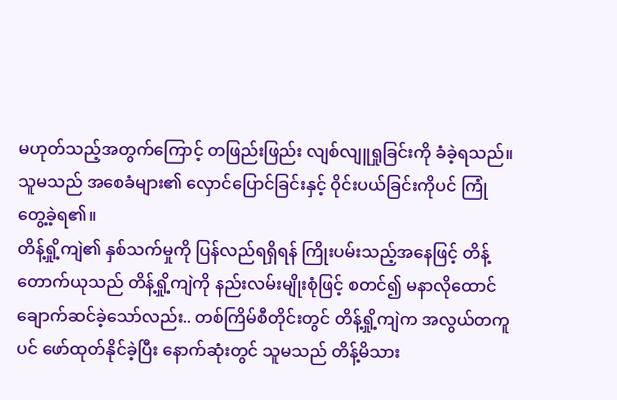မဟုတ်သည့်အတွက်ကြောင့် တဖြည်းဖြည်း လျစ်လျူရှုခြင်းကို ခံခဲ့ရသည်။
သူမသည် အစေခံများ၏ လှောင်ပြောင်ခြင်းနှင့် ဝိုင်းပယ်ခြင်းကိုပင် ကြုံတွေ့ခဲ့ရ၏။
တိန့်ရှို့ကျဲ၏ နှစ်သက်မှုကို ပြန်လည်ရရှိရန် ကြိုးပမ်းသည့်အနေဖြင့် တိန့်တောက်ယုသည် တိန့်ရှို့ကျဲကို နည်းလမ်းမျိုးစုံဖြင့် စတင်၍ မနာလိုထောင်ချောက်ဆင်ခဲ့သော်လည်း.. တစ်ကြိမ်စီတိုင်းတွင် တိန့်ရှို့ကျဲက အလွယ်တကူပင် ဖော်ထုတ်နိုင်ခဲ့ပြီး နောက်ဆုံးတွင် သူမသည် တိန့်မိသား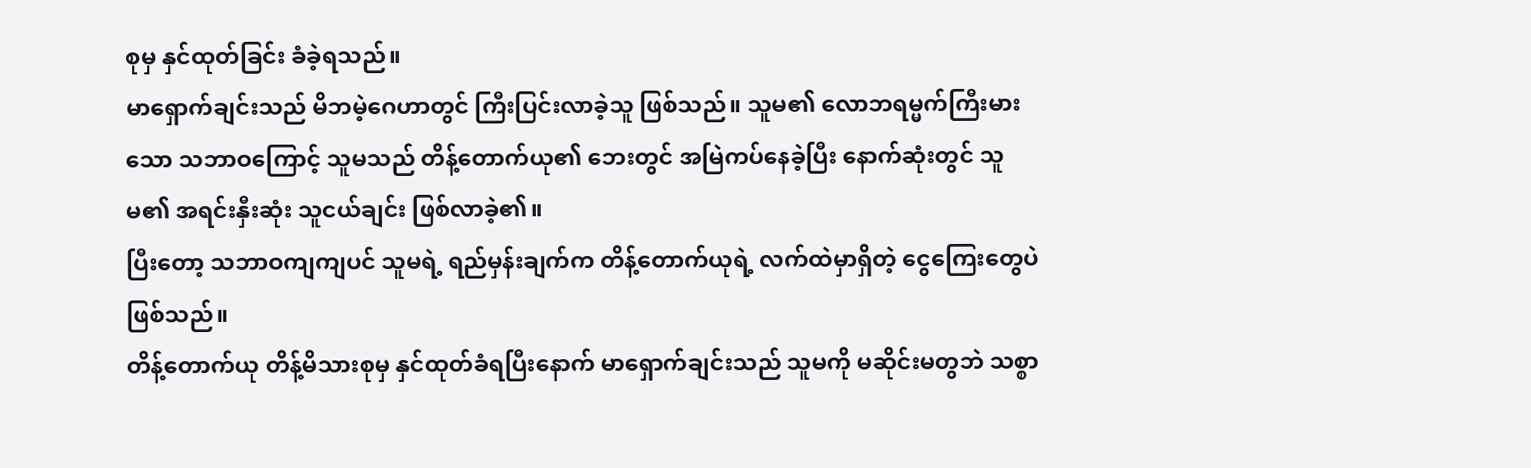စုမှ နှင်ထုတ်ခြင်း ခံခဲ့ရသည်။
မာရှောက်ချင်းသည် မိဘမဲ့ဂေဟာတွင် ကြီးပြင်းလာခဲ့သူ ဖြစ်သည်။ သူမ၏ လောဘရမ္မက်ကြီးမားသော သဘာဝကြောင့် သူမသည် တိန့်တောက်ယု၏ ဘေးတွင် အမြဲကပ်နေခဲ့ပြီး နောက်ဆုံးတွင် သူမ၏ အရင်းနှီးဆုံး သူငယ်ချင်း ဖြစ်လာခဲ့၏။
ပြီးတော့ သဘာဝကျကျပင် သူမရဲ့ ရည်မှန်းချက်က တိန့်တောက်ယုရဲ့ လက်ထဲမှာရှိတဲ့ ငွေကြေးတွေပဲ ဖြစ်သည်။
တိန့်တောက်ယု တိန့်မိသားစုမှ နှင်ထုတ်ခံရပြီးနောက် မာရှောက်ချင်းသည် သူမကို မဆိုင်းမတွဘဲ သစ္စာ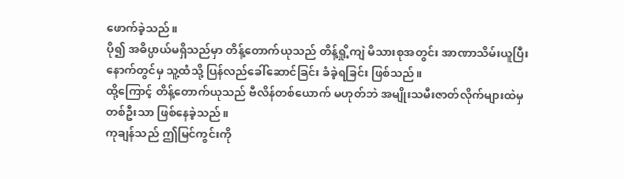ဖောက်ခဲ့သည်။
ပို၍ အဓိပ္ပာယ်မရှိသည်မှာ တိန့်တောက်ယုသည် တိန့်ရှို့ကျဲ မိသားစုအတွင်း အာဏာသိမ်းယူပြီးနောက်တွင်မှ သူ့ထံသို့ ပြန်လည်ခေါ်ဆောင်ခြင်း ခံခဲ့ရခြင်း ဖြစ်သည်။
ထို့ကြောင့် တိန့်တောက်ယုသည် ဗီလိန်တစ်ယောက် မဟုတ်ဘဲ အမျိုးသမီးဇာတ်လိုက်များထဲမှ တစ်ဦးသာ ဖြစ်နေခဲ့သည်။
ကုချန်သည် ဤမြင်ကွင်းကို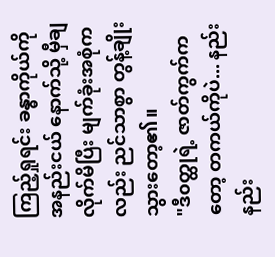ကြည့်ရှုရင်း ခန္ဓာကိုယ်ကို အနည်းငယ် နောက်သို့ မှီချလိုက်မိပြီး မျက်ခုံးအစုံကလည်း ညင်သာစွာ တွန့်ချိုးသွားတော့၏။
"ဒီ၀တ္ထုရဲ့ ဇာတ်ကွက်ကတော့ တကယ်ကိုပဲ... နည်းနည်း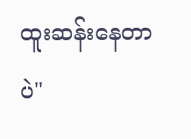ထူးဆန်းနေတာပဲ"